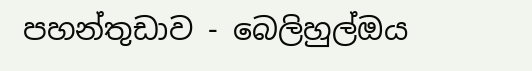පහන්තුඩාව - බෙලිහුල්ඔය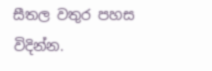සීතල වතුර පහස විදින්න.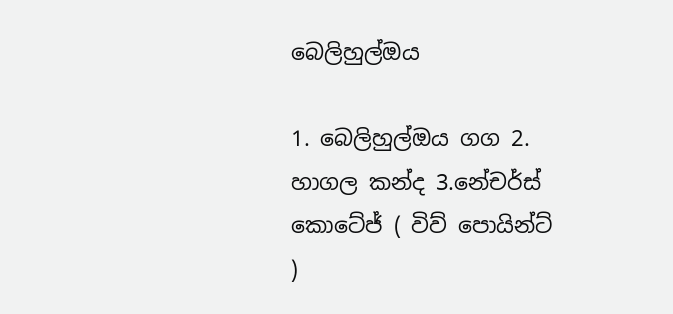බෙලිහුල්ඔය

1. බෙලිහුල්ඔය ගග 2. හාගල කන්ද 3.නේචර්ස් කොටේජ් ( විව් පොයින්ට් )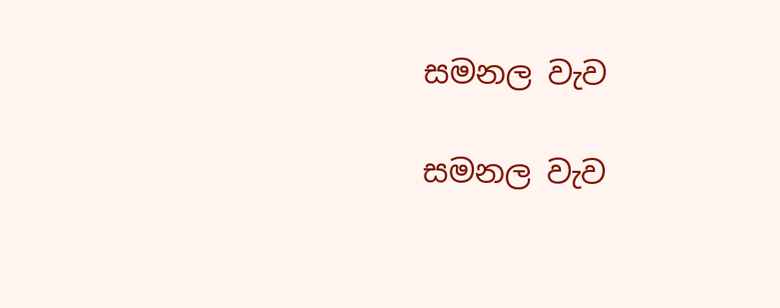සමනල වැව

සමනල වැව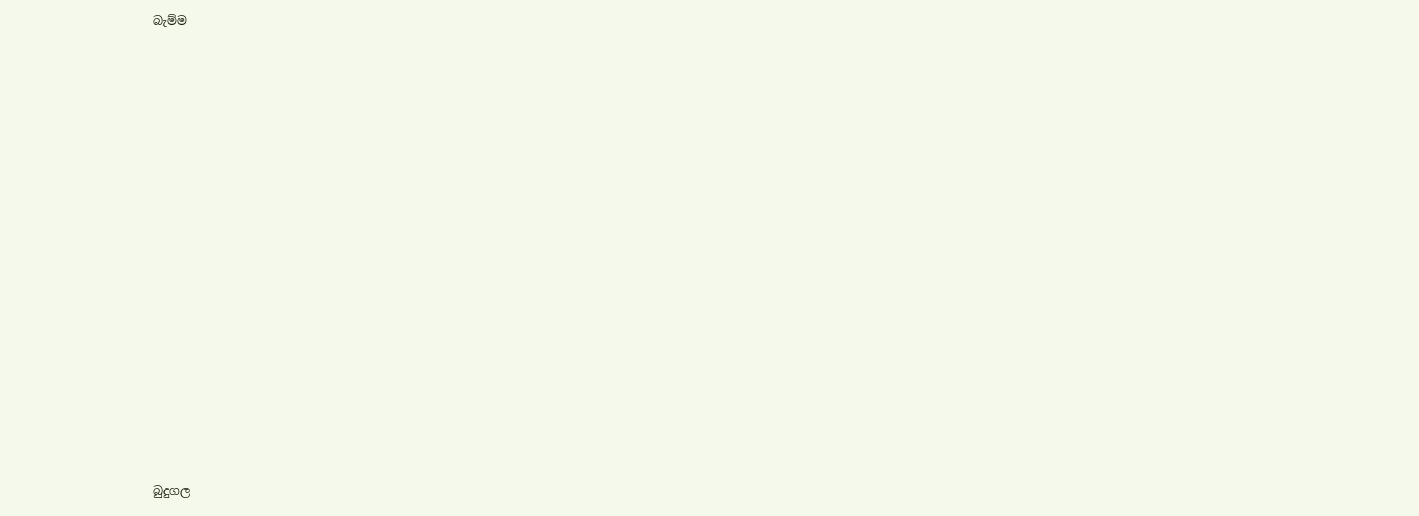බැම්ම























බුදුගල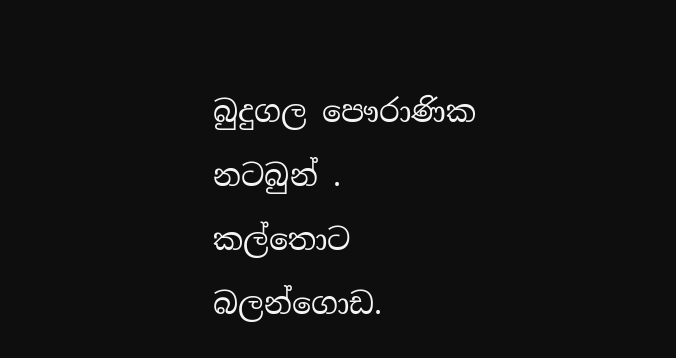බුදුගල පෞරාණික නටබුන් . කල්තොට බලන්ගොඩ.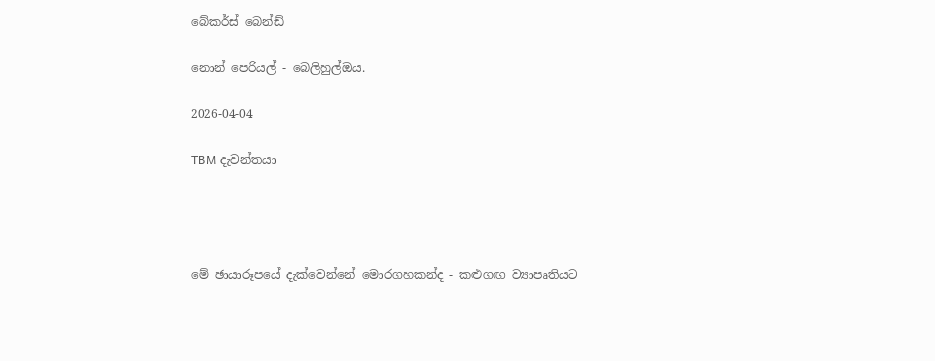බේකර්ස් බෙන්ඩ්

නොන් පෙරියල් - බෙලිහුල්ඔය.

2026-04-04

TBM දැවන්තයා




මේ ඡායාරූපයේ දැක්වෙන්නේ මොරගහකන්ද - කළුගඟ ව්‍යාපෘතියට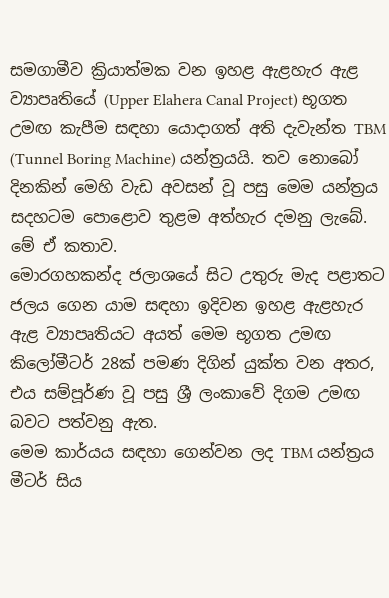සමගාමීව ක්‍රියාත්මක වන ඉහළ ඇළහැර ඇළ ව්‍යාපෘතියේ (Upper Elahera Canal Project) භූගත උමඟ කැපීම සඳහා යොදාගත් අති දැවැන්ත TBM (Tunnel Boring Machine) යන්ත්‍රයයි. තව නොබෝ දිනකින් මෙහි වැඩ අවසන් වූ පසු මෙම යන්ත්‍රය සදහටම පොළොව තුළම අත්හැර දමනු ලැබේ. මේ ඒ කතාව.
මොරගහකන්ද ජලාශයේ සිට උතුරු මැද පළාතට ජලය ගෙන යාම සඳහා ඉදිවන ඉහළ ඇළහැර ඇළ ව්‍යාපෘතියට අයත් මෙම භූගත උමඟ කිලෝමීටර් 28ක් පමණ දිගින් යුක්ත වන අතර, එය සම්පූර්ණ වූ පසු ශ්‍රී ලංකාවේ දිගම උමඟ බවට පත්වනු ඇත.
මෙම කාර්යය සඳහා ගෙන්වන ලද TBM යන්ත්‍රය මීටර් සිය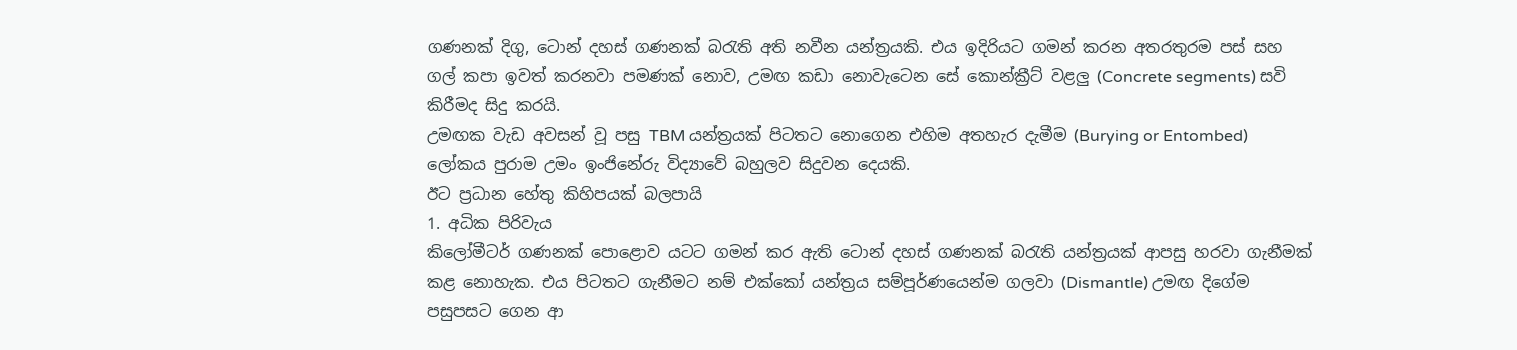ගණනක් දිගු, ටොන් දහස් ගණනක් බරැති අති නවීන යන්ත්‍රයකි. එය ඉදිරියට ගමන් කරන අතරතුරම පස් සහ ගල් කපා ඉවත් කරනවා පමණක් නොව, උමඟ කඩා නොවැටෙන සේ කොන්ක්‍රීට් වළලු (Concrete segments) සවි කිරීමද සිදු කරයි.
උමඟක වැඩ අවසන් වූ පසු TBM යන්ත්‍රයක් පිටතට නොගෙන එහිම අතහැර දැමීම (Burying or Entombed) ලෝකය පුරාම උමං ඉංජිනේරු විද්‍යාවේ බහුලව සිදුවන දෙයකි.
ඊට ප්‍රධාන හේතු කිහිපයක් බලපායි
1. අධික පිරිවැය
කිලෝමීටර් ගණනක් පොළොව යටට ගමන් කර ඇති ටොන් දහස් ගණනක් බරැති යන්ත්‍රයක් ආපසු හරවා ගැනීමක් කළ නොහැක. එය පිටතට ගැනීමට නම් එක්කෝ යන්ත්‍රය සම්පූර්ණයෙන්ම ගලවා (Dismantle) උමඟ දිගේම පසුපසට ගෙන ආ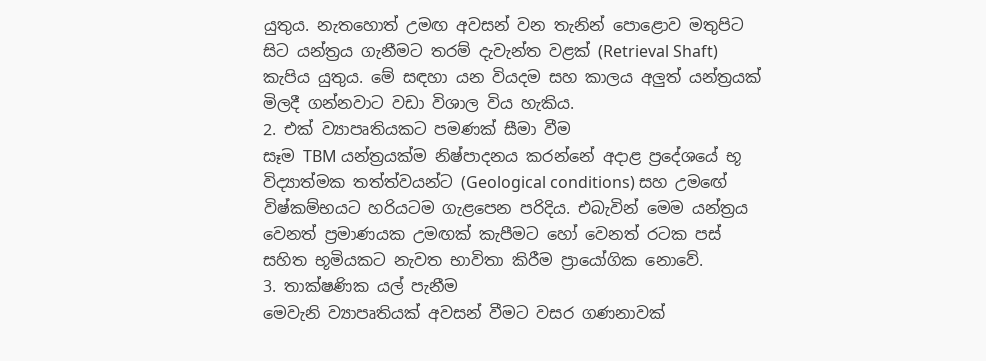යුතුය. නැතහොත් උමඟ අවසන් වන තැනින් පොළොව මතුපිට සිට යන්ත්‍රය ගැනීමට තරම් දැවැන්ත වළක් (Retrieval Shaft) කැපිය යුතුය. මේ සඳහා යන වියදම සහ කාලය අලුත් යන්ත්‍රයක් මිලදී ගන්නවාට වඩා විශාල විය හැකිය.
2. එක් ව්‍යාපෘතියකට පමණක් සීමා වීම
සෑම TBM යන්ත්‍රයක්ම නිෂ්පාදනය කරන්නේ අදාළ ප්‍රදේශයේ භූ විද්‍යාත්මක තත්ත්වයන්ට (Geological conditions) සහ උමඟේ විෂ්කම්භයට හරියටම ගැළපෙන පරිදිය. එබැවින් මෙම යන්ත්‍රය වෙනත් ප්‍රමාණයක උමඟක් කැපීමට හෝ වෙනත් රටක පස් සහිත භූමියකට නැවත භාවිතා කිරීම ප්‍රායෝගික නොවේ.
3. තාක්ෂණික යල් පැනීම
මෙවැනි ව්‍යාපෘතියක් අවසන් වීමට වසර ගණනාවක්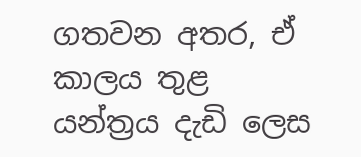ගතවන අතර, ඒ කාලය තුළ යන්ත්‍රය දැඩි ලෙස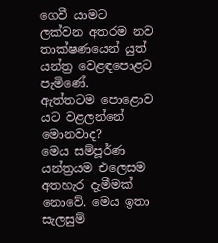ගෙවී යාමට ලක්වන අතරම නව තාක්ෂණයෙන් යුත් යන්ත්‍ර වෙළඳපොළට පැමිණේ.
ඇත්තටම පොළොව යට වළලන්නේ මොනවාද?
මෙය සම්පූර්ණ යන්ත්‍රයම එලෙසම අතහැර දැමීමක් නොවේ. මෙය ඉතා සැලසුම්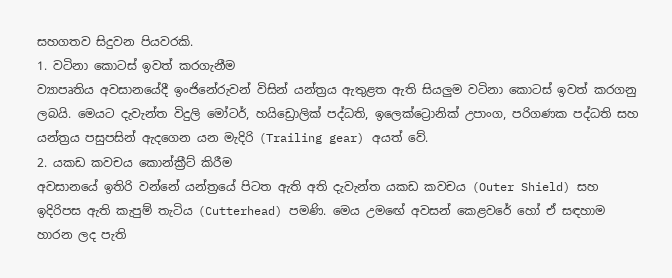සහගතව සිදුවන පියවරකි.
1. වටිනා කොටස් ඉවත් කරගැනීම
ව්‍යාපෘතිය අවසානයේදී ඉංජිනේරුවන් විසින් යන්ත්‍රය ඇතුළත ඇති සියලුම වටිනා කොටස් ඉවත් කරගනු ලබයි. මෙයට දැවැන්ත විදුලි මෝටර්, හයිඩ්‍රොලික් පද්ධති, ඉලෙක්ට්‍රොනික් උපාංග, පරිගණක පද්ධති සහ යන්ත්‍රය පසුපසින් ඇදගෙන යන මැදිරි (Trailing gear) අයත් වේ.
2. යකඩ කවචය කොන්ක්‍රීට් කිරීම
අවසානයේ ඉතිරි වන්නේ යන්ත්‍රයේ පිටත ඇති අති දැවැන්ත යකඩ කවචය (Outer Shield) සහ ඉදිරිපස ඇති කැපුම් තැටිය (Cutterhead) පමණි. මෙය උමඟේ අවසන් කෙළවරේ හෝ ඒ සඳහාම හාරන ලද පැති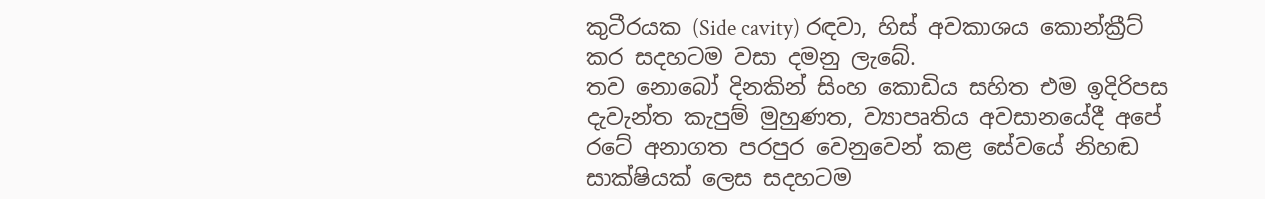කුටීරයක (Side cavity) රඳවා, හිස් අවකාශය කොන්ක්‍රීට් කර සදහටම වසා දමනු ලැබේ.
තව නොබෝ දිනකින් සිංහ කොඩිය සහිත එම ඉදිරිපස දැවැන්ත කැපුම් මුහුණත, ව්‍යාපෘතිය අවසානයේදී අපේ රටේ අනාගත පරපුර වෙනුවෙන් කළ සේවයේ නිහඬ සාක්ෂියක් ලෙස සදහටම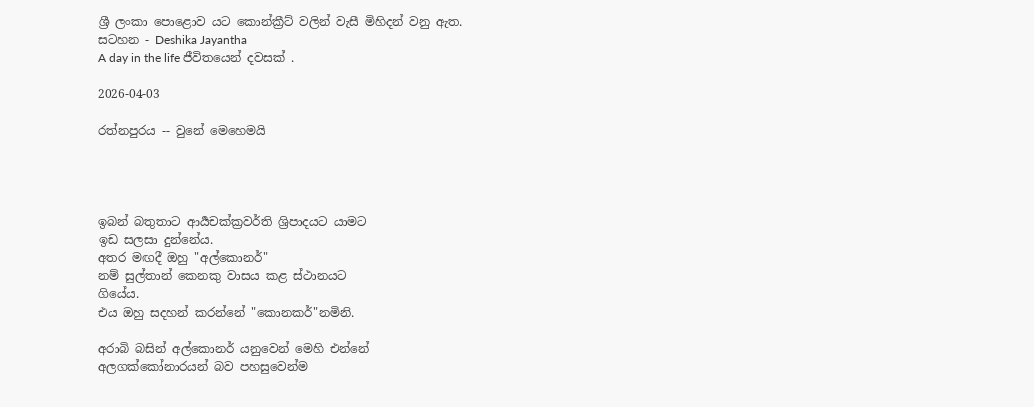ශ්‍රී ලංකා පොළොව යට කොන්ක්‍රීට් වලින් වැසී මිහිදන් වනු ඇත.
සටහන - Deshika Jayantha
A day in the life ජීවිතයෙන් දවසක් .

2026-04-03

රත්නපුරය -- වුනේ මෙහෙමයි




ඉබන් බතුතාට ආර්‍යචක්ක්‍රවර්ති ශ්‍රිපාදයට යාමට
ඉඩ සලසා දුන්නේය.
අතර මඟදී ඔහු "අල්කොනර්"
නම් සුල්තාන් කෙනකු වාසය කළ ස්ථානයට
ගියේය.
එය ඔහු සදහන් කරන්නේ "කොනකර්"නමිනි.

අරාබි බසින් අල්කොනර් යනුවෙන් මෙහි එන්නේ
අලගක්කෝනාරයන් බව පහසුවෙන්ම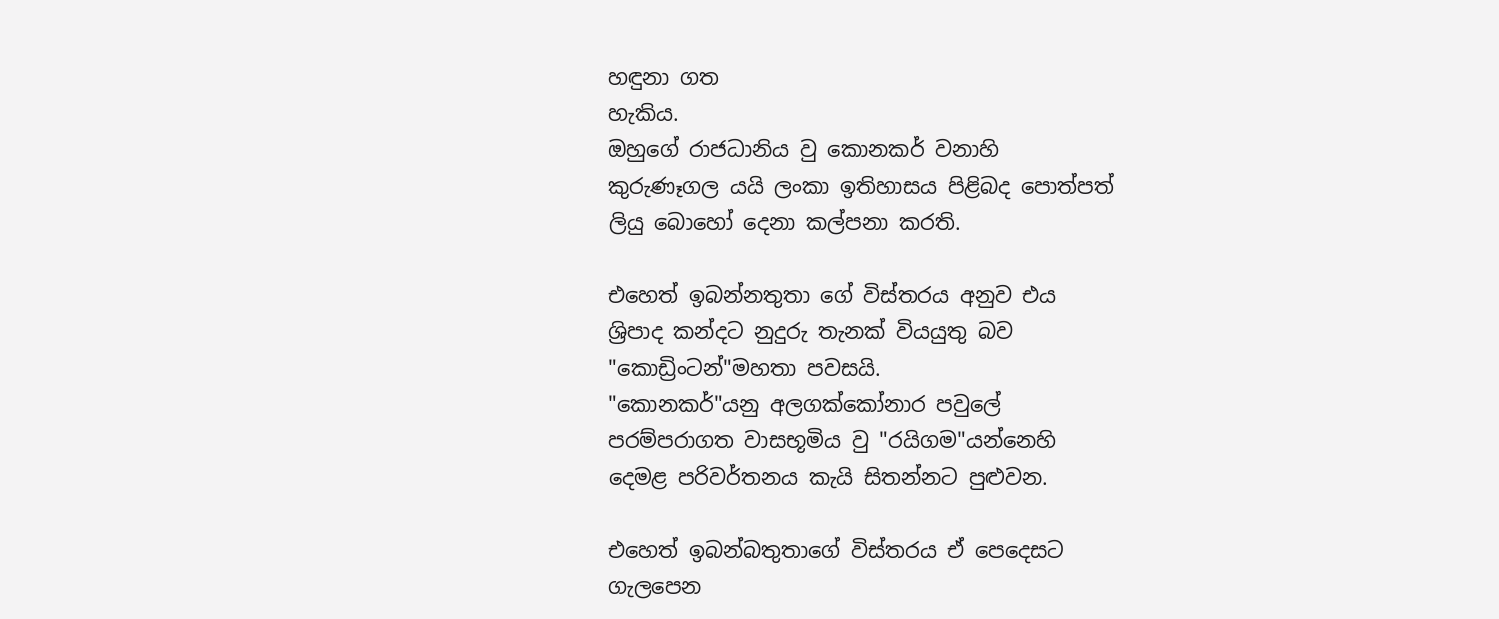හඳුනා ගත
හැකිය.
ඔහුගේ රාජධානිය වු කොනකර් වනාහි
කුරුණෑගල යයි ලංකා ඉතිහාසය පිළිබද පොත්පත්
ලියු බොහෝ දෙනා කල්පනා කරති.

එහෙත් ඉබන්නතුතා ගේ විස්තරය අනුව එය
ශ්‍රිපාද කන්දට නුදුරු තැනක් වියයුතු බව
"කොඩ්‍රිංටන්"මහතා පවසයි.
"කොනකර්"යනු අලගක්කෝනාර පවුලේ
පරම්පරාගත වාසභූමිය වු "රයිගම"යන්නෙහි
දෙමළ පරිවර්තනය කැයි සිතන්නට පුළුවන.

එහෙත් ඉබන්බතුතාගේ විස්තරය ඒ පෙදෙසට
ගැලපෙන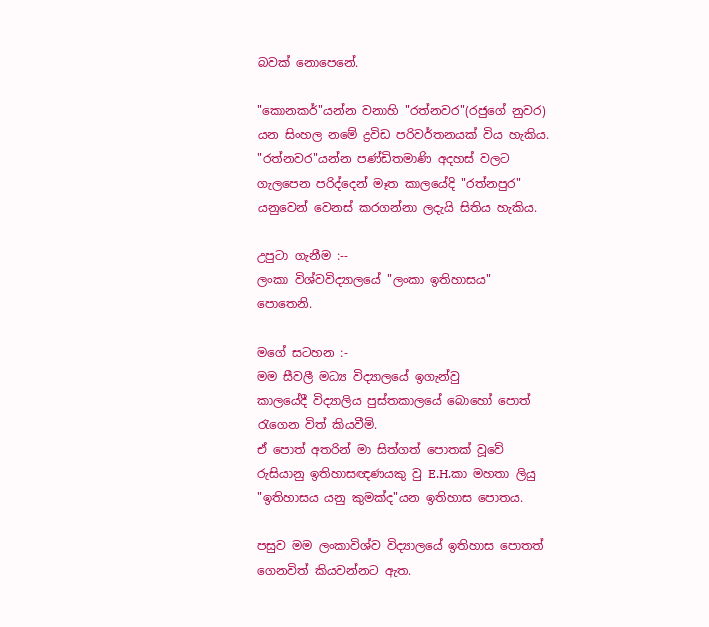බවක් නොපෙනේ.

"කොනකර්"යන්න වනාහි "රත්නවර"(රජුගේ නුවර)
යන සිංහල නමේ ද්‍රවිඩ පරිවර්තනයක් විය හැකිය.
"රත්නවර"යන්න පණ්ඩිතමාණි අදහස් වලට
ගැලපෙන පරිද්දෙන් මෑත කාලයේදි "රත්නපුර"
යනුවෙන් වෙනස් කරගන්නා ලදැයි සිතිය හැකිය.

උපුටා ගැනීම :--
ලංකා විශ්වවිද්‍යාලයේ "ලංකා ඉතිහාසය"
පොතෙනි.

මගේ සටහන :-
මම සීවලී මධ්‍ය විද්‍යාලයේ ඉගැන්වු
කාලයේදී විද්‍යාලිය පුස්තකාලයේ බොහෝ පොත්
රැගෙන විත් කියවීමි.
ඒ පොත් අතරින් මා සිත්ගත් පොතක් වූවේ
රුසියානු ඉතිහාසඥණයකු වු E.H.කා මහතා ලියු
"ඉතිහාසය යනු කුමක්ද"යන ඉතිහාස පොතය.

පසුව මම ලංකාවිශ්ව විද්‍යාලයේ ඉතිහාස පොතත්
ගෙනවිත් කියවන්නට ඇත.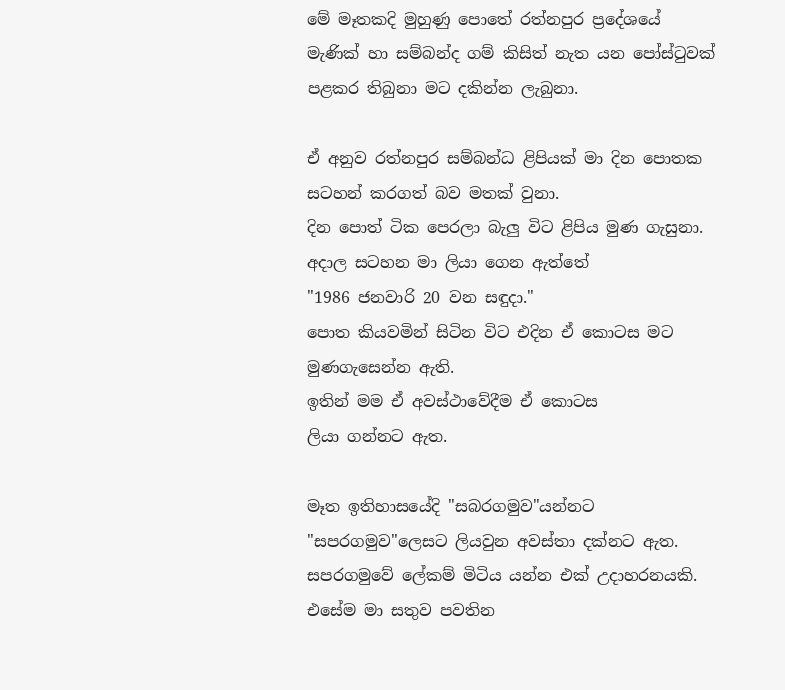මේ මෑතකදි මුහුණු පොතේ රත්නපුර ප්‍රදේශයේ
මැණික් හා සම්බන්ද ගම් කිසිත් නැත යන පෝස්ටුවක්
පළකර තිබුනා මට දකින්න ලැබුනා.

ඒ අනුව රත්නපුර සම්බන්ධ ළිපියක් මා දින පොතක
සටහන් කරගත් බව මතක් වුනා.
දින පොත් ටික පෙරලා බැලු විට ළිපිය මුණ ගැසුනා.
අදාල සටහන මා ලියා ගෙන ඇත්තේ
"1986 ජනවාරි 20 වන සඳුදා."
පොත කියවමින් සිටින විට එදින ඒ කොටස මට
මුණගැසෙන්න ඇති.
ඉතින් මම ඒ අවස්ථාවේදීම ඒ කොටස
ලියා ගන්නට ඇත.

මෑත ඉතිහාසයේදි "සබරගමුව"යන්නට
"සපරගමුව"ලෙසට ලියවුන අවස්තා දක්නට ඇත.
සපරගමුවේ ලේකම් මිටිය යන්න එක් උදාහරනයකි.
එසේම මා සතුව පවතින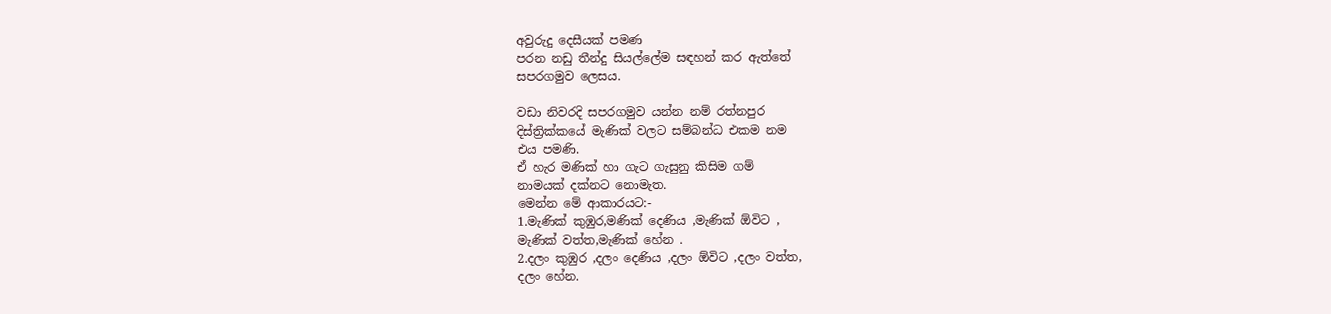අවුරුදු දෙසීයක් පමණ
පරන නඩු තීන්දු සියල්ලේම සඳහන් කර ඇත්තේ
සපරගමුව ලෙසය.

වඩා නිවරදි සපරගමුව යන්න නම් රත්නපුර
දිස්ත්‍රික්කයේ මැණික් වලට සම්බන්ධ එකම නම
එය පමණි.
ඒ හැර මණික් හා ගැට ගැසුනු කිසිම ගම්
නාමයක් දක්නට නොමැත.
මෙන්න මේ ආකාරයට:-
1.මැණික් කුඹුර,මණික් දෙණිය ,මැණික් ඕවිට ,
මැණික් වත්ත,මැණික් හේන .
2.දලං කුඹුර ,දලං දෙණිය ,දලං ඕවිට ,දලං වත්ත,
දලං හේන.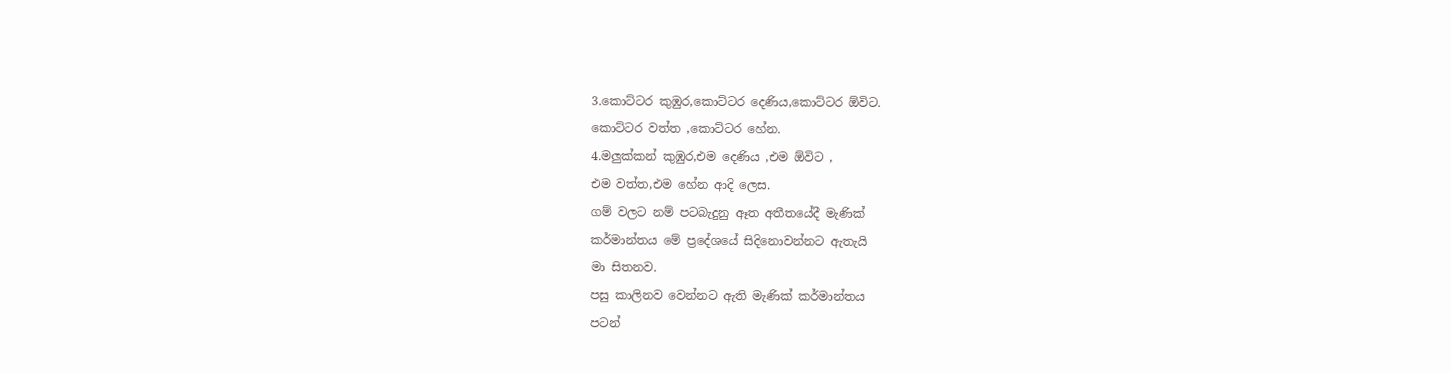3.කොට්ටර කුඹුර,කොට්ටර දෙණිය,කොට්ටර ඕවිට.
කොට්ටර වත්ත ,කොට්ටර හේන.
4.මලුක්කන් කුඹුර,එම දෙණිය ,එම ඕවිට ,
එම වත්ත,එම හේන ආදි ලෙස.
ගම් වලට නම් පටබැදුනු ඈත අතීතයේදී මැණික්
කර්මාන්තය මේ ප්‍රදේශයේ සිදිනොවන්නට ඇතැයි
මා සිතනව.
පසු කාලිනව වෙන්නට ඇති මැණික් කර්මාන්තය
පටන්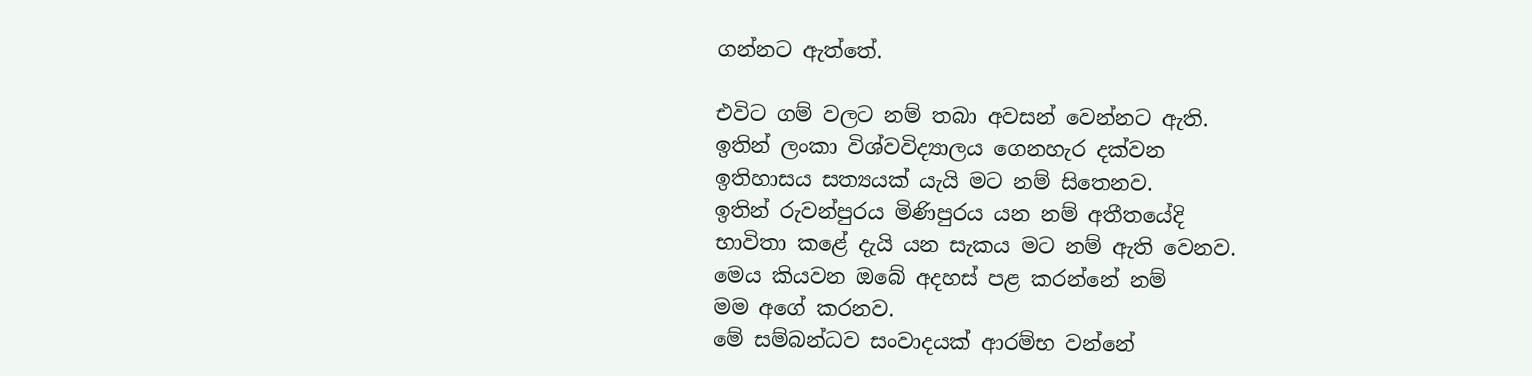ගන්නට ඇත්තේ.

එවිට ගම් වලට නම් තබා අවසන් වෙන්නට ඇති.
ඉතින් ලංකා විශ්වවිද්‍යාලය ගෙනහැර දක්වන
ඉතිහාසය සත්‍යයක් යැයි මට නම් සිතෙනව.
ඉතින් රුවන්පුරය මිණිපුරය යන නම් අතීතයේදි
භාවිතා කළේ දැයි යන සැකය මට නම් ඇති වෙනව.
මෙය කියවන ඔබේ අදහස් පළ කරන්නේ නම්
මම අගේ කරනව.
මේ සම්බන්ධව සංවාදයක් ආරම්භ වන්නේ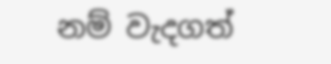නම් වැදගත්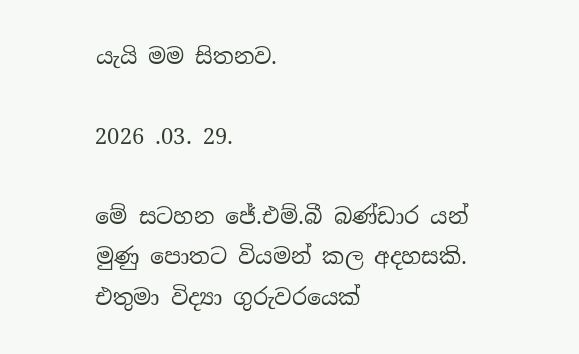යැයි මම සිතනව.

2026 .03. 29.

මේ සටහන ජේ.එම්.බී බණ්ඩාර යන්
මුණු පොතට වියමන් කල අදහසකි.
එතුමා විද්‍යා ගුරුවරයෙක්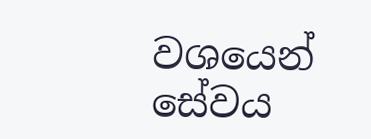වශයෙන්
සේවය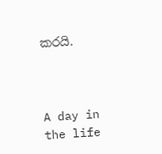කරයි.



A day in the life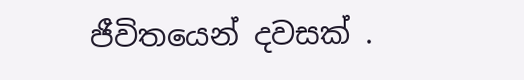ජීවිතයෙන් දවසක් .